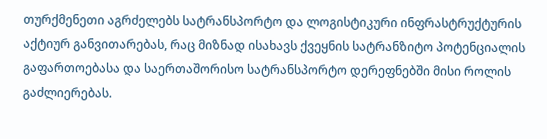თურქმენეთი აგრძელებს სატრანსპორტო და ლოგისტიკური ინფრასტრუქტურის აქტიურ განვითარებას, რაც მიზნად ისახავს ქვეყნის სატრანზიტო პოტენციალის გაფართოებასა და საერთაშორისო სატრანსპორტო დერეფნებში მისი როლის გაძლიერებას.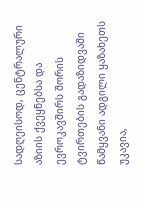სადღეისოდ, ცენტრალური აზიის ქვეყნებსა და ევროკავშირს შორის ტვირთების გადაზიდვაში წამყვანი ადგილი ყაზახეთს უკავია,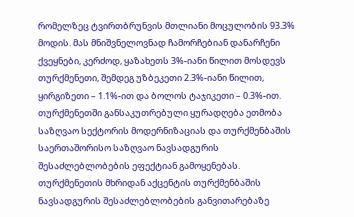რომელზეც ტვირთბრუნვის მთლიანი მოცულობის 93.3% მოდის. მას მნიშვნელოვნად ჩამორჩებიან დანარჩენი ქვეყნები, კერძოდ, ყაზახეთს 3%-იანი წილით მოსდევს თურქმენეთი, შემდეგ უზბეკეთი 2.3%-იანი წილით, ყირგიზეთი – 1.1%-ით და ბოლოს ტაჯიკეთი – 0.3%-ით.
თურქმენეთში განსაკუთრებული ყურადღება ეთმობა საზღვაო სექტორის მოდერნიზაციას და თურქმენბაშის საერთაშორისო საზღვაო ნავსადგურის შესაძლებლობების ეფექტიან გამოყენებას.
თურქმენეთის მხრიდან აქცენტის თურქმენბაშის ნავსადგურის შესაძლებლობების განვითარებაზე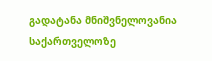გადატანა მნიშვნელოვანია საქართველოზე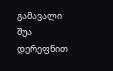გამავალი შუა დერეფნით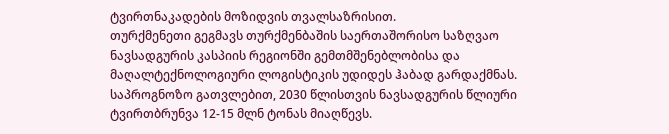ტვირთნაკადების მოზიდვის თვალსაზრისით.
თურქმენეთი გეგმავს თურქმენბაშის საერთაშორისო საზღვაო ნავსადგურის კასპიის რეგიონში გემთმშენებლობისა და მაღალტექნოლოგიური ლოგისტიკის უდიდეს ჰაბად გარდაქმნას. საპროგნოზო გათვლებით, 2030 წლისთვის ნავსადგურის წლიური ტვირთბრუნვა 12-15 მლნ ტონას მიაღწევს.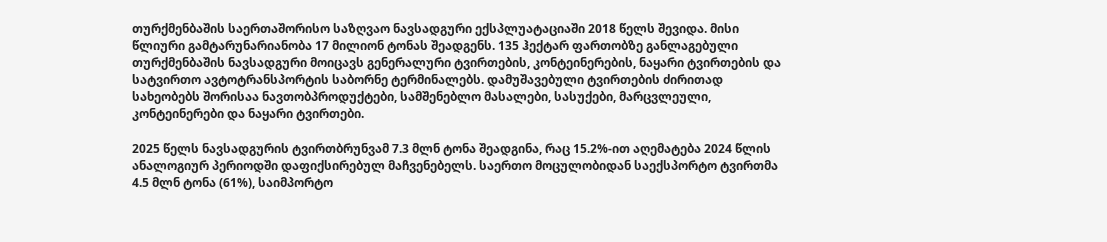თურქმენბაშის საერთაშორისო საზღვაო ნავსადგური ექსპლუატაციაში 2018 წელს შევიდა. მისი წლიური გამტარუნარიანობა 17 მილიონ ტონას შეადგენს. 135 ჰექტარ ფართობზე განლაგებული თურქმენბაშის ნავსადგური მოიცავს გენერალური ტვირთების, კონტეინერების, ნაყარი ტვირთების და სატვირთო ავტოტრანსპორტის საბორნე ტერმინალებს. დამუშავებული ტვირთების ძირითად სახეობებს შორისაა ნავთობპროდუქტები, სამშენებლო მასალები, სასუქები, მარცვლეული, კონტეინერები და ნაყარი ტვირთები.

2025 წელს ნავსადგურის ტვირთბრუნვამ 7.3 მლნ ტონა შეადგინა, რაც 15.2%-ით აღემატება 2024 წლის ანალოგიურ პერიოდში დაფიქსირებულ მაჩვენებელს. საერთო მოცულობიდან საექსპორტო ტვირთმა 4.5 მლნ ტონა (61%), საიმპორტო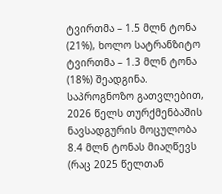ტვირთმა – 1.5 მლნ ტონა (21%), ხოლო სატრანზიტო ტვირთმა – 1.3 მლნ ტონა (18%) შეადგინა.
საპროგნოზო გათვლებით, 2026 წელს თურქმენბაშის ნავსადგურის მოცულობა 8.4 მლნ ტონას მიაღწევს (რაც 2025 წელთან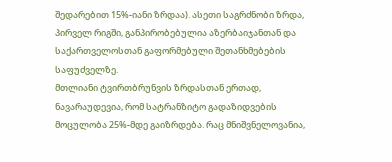შედარებით 15%-იანი ზრდაა). ასეთი საგრძნობი ზრდა, პირველ რიგში, განპირობებულია აზერბაიჯანთან და საქართველოსთან გაფორმებული შეთანხმებების საფუძველზე.
მთლიანი ტვირთბრუნვის ზრდასთან ერთად, ნავარაუდევია, რომ სატრანზიტო გადაზიდვების მოცულობა 25%-მდე გაიზრდება. რაც მნიშვნელოვანია,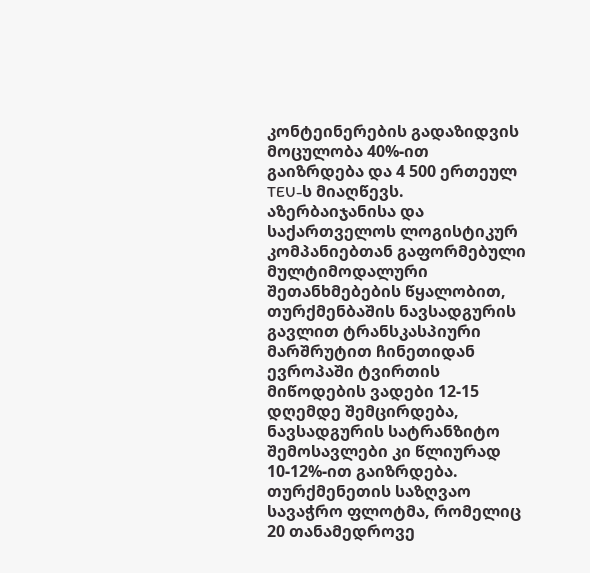კონტეინერების გადაზიდვის მოცულობა 40%-ით გაიზრდება და 4 500 ერთეულ TEU-ს მიაღწევს.
აზერბაიჯანისა და საქართველოს ლოგისტიკურ კომპანიებთან გაფორმებული მულტიმოდალური შეთანხმებების წყალობით, თურქმენბაშის ნავსადგურის გავლით ტრანსკასპიური მარშრუტით ჩინეთიდან ევროპაში ტვირთის მიწოდების ვადები 12-15 დღემდე შემცირდება, ნავსადგურის სატრანზიტო შემოსავლები კი წლიურად 10-12%-ით გაიზრდება.
თურქმენეთის საზღვაო სავაჭრო ფლოტმა, რომელიც 20 თანამედროვე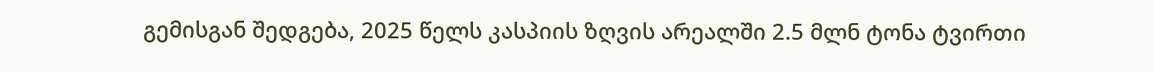გემისგან შედგება, 2025 წელს კასპიის ზღვის არეალში 2.5 მლნ ტონა ტვირთი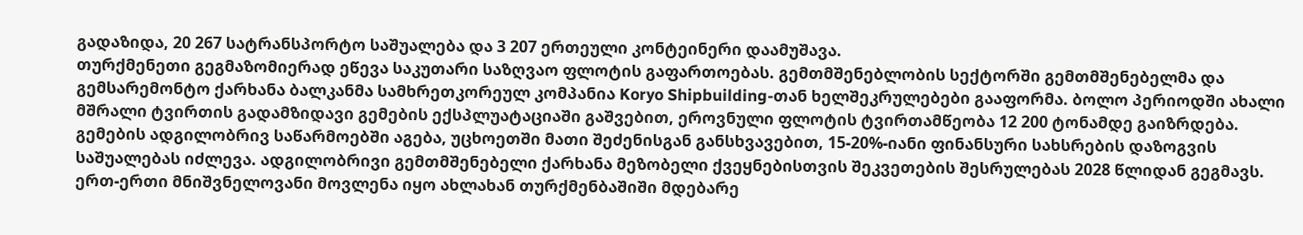გადაზიდა, 20 267 სატრანსპორტო საშუალება და 3 207 ერთეული კონტეინერი დაამუშავა.
თურქმენეთი გეგმაზომიერად ეწევა საკუთარი საზღვაო ფლოტის გაფართოებას. გემთმშენებლობის სექტორში გემთმშენებელმა და გემსარემონტო ქარხანა ბალკანმა სამხრეთკორეულ კომპანია Koryo Shipbuilding-თან ხელშეკრულებები გააფორმა. ბოლო პერიოდში ახალი მშრალი ტვირთის გადამზიდავი გემების ექსპლუატაციაში გაშვებით, ეროვნული ფლოტის ტვირთამწეობა 12 200 ტონამდე გაიზრდება.
გემების ადგილობრივ საწარმოებში აგება, უცხოეთში მათი შეძენისგან განსხვავებით, 15-20%-იანი ფინანსური სახსრების დაზოგვის საშუალებას იძლევა. ადგილობრივი გემთმშენებელი ქარხანა მეზობელი ქვეყნებისთვის შეკვეთების შესრულებას 2028 წლიდან გეგმავს.
ერთ-ერთი მნიშვნელოვანი მოვლენა იყო ახლახან თურქმენბაშიში მდებარე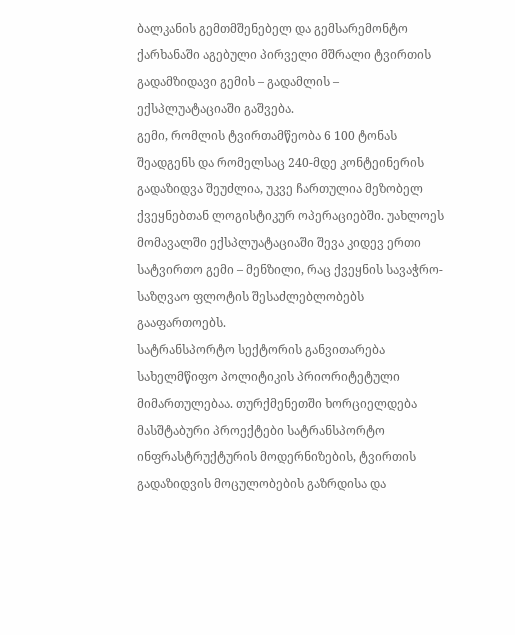ბალკანის გემთმშენებელ და გემსარემონტო ქარხანაში აგებული პირველი მშრალი ტვირთის გადამზიდავი გემის – გადამლის – ექსპლუატაციაში გაშვება.
გემი, რომლის ტვირთამწეობა 6 100 ტონას შეადგენს და რომელსაც 240-მდე კონტეინერის გადაზიდვა შეუძლია, უკვე ჩართულია მეზობელ ქვეყნებთან ლოგისტიკურ ოპერაციებში. უახლოეს მომავალში ექსპლუატაციაში შევა კიდევ ერთი სატვირთო გემი – მენზილი, რაც ქვეყნის სავაჭრო-საზღვაო ფლოტის შესაძლებლობებს გააფართოებს.
სატრანსპორტო სექტორის განვითარება სახელმწიფო პოლიტიკის პრიორიტეტული მიმართულებაა. თურქმენეთში ხორციელდება მასშტაბური პროექტები სატრანსპორტო ინფრასტრუქტურის მოდერნიზების, ტვირთის გადაზიდვის მოცულობების გაზრდისა და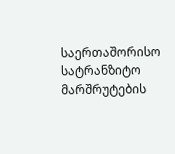საერთაშორისო სატრანზიტო მარშრუტების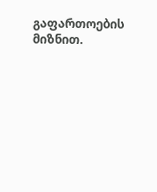გაფართოების მიზნით.